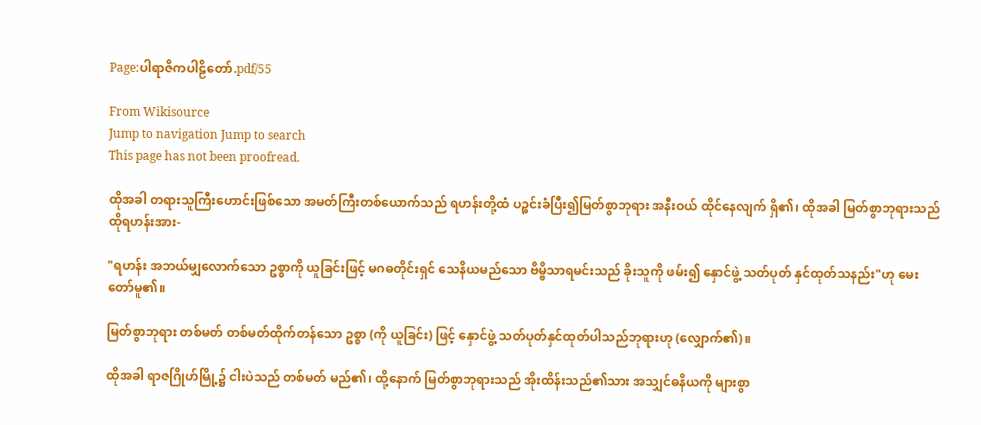Page:ပါရာဇိကပါဠိတော်.pdf/55

From Wikisource
Jump to navigation Jump to search
This page has not been proofread.

ထိုအခါ တရားသူကြီးဟောင်းဖြစ်သော အမတ်ကြီးတစ်ယောက်သည် ရဟန်းတို့ထံ ပဉ္စင်းခံပြီး၍မြတ်စွာဘုရား အနီးဝယ် ထိုင်နေလျက် ရှိ၏၊ ထိုအခါ မြတ်စွာဘုရားသည် ထိုရဟန်းအား-

"ရဟန်း အဘယ်မျှလောက်သော ဥစ္စာကို ယူခြင်းဖြင့် မဂဓတိုင်းရှင် သေနိယမည်သော ဗိမ္ဗိသာရမင်းသည် ခိုးသူကို ဖမ်း၍ နှောင်ဖွဲ့ သတ်ပုတ် နှင်ထုတ်သနည်း"ဟု မေးတော်မူ၏။

မြတ်စွာဘုရား တစ်မတ် တစ်မတ်ထိုက်တန်သော ဥစ္စာ (ကို ယူခြင်း) ဖြင့် နှောင်ဖွဲ့ သတ်ပုတ်နှင်ထုတ်ပါသည်ဘုရားဟု (လျှောက်၏)။

ထိုအခါ ရာဇဂြိုဟ်မြို့၌ ငါးပဲသည် တစ်မတ် မည်၏၊ ထို့နောက် မြတ်စွာဘုရားသည် အိုးထိန်းသည်၏သား အသျှင်ဓနိယကို များစွာ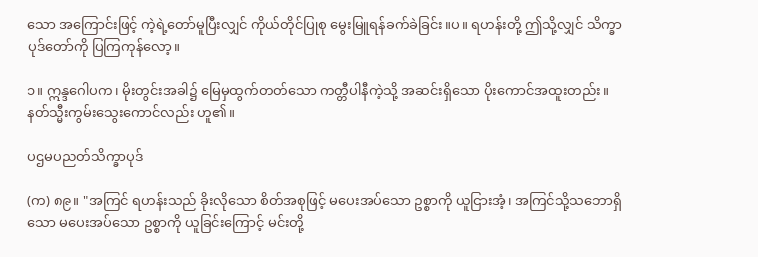သော အကြောင်းဖြင့် ကဲ့ရဲ့တော်မူပြီးလျှင် ကိုယ်တိုင်ပြုစု မွေးမြူရန်ခက်ခဲခြင်း။ပ။ ရဟန်းတို့ ဤသို့လျှင် သိက္ခာပုဒ်တော်ကို ပြကြကုန်လော့။

၁။ ဣန္ဒဂေါပက၊ မိုးတွင်းအခါ၌ မြေမှထွက်တတ်သော ကတ္တီပါနီကဲ့သို့ အဆင်းရှိသော ပိုးကောင်အထူးတည်း။ နတ်သ္မီးကွမ်းသွေးကောင်လည်း ဟူ၏။

ပဌမပညတ်သိက္ခာပုဒ်

(က) ၈၉။ "အကြင် ရဟန်းသည် ခိုးလိုသော စိတ်အစုဖြင့် မပေးအပ်သော ဥစ္စာကို ယူငြားအံ့၊ အကြင်သို့သဘောရှိသော မပေးအပ်သော ဥစ္စာကို ယူခြင်းကြောင့် မင်းတို့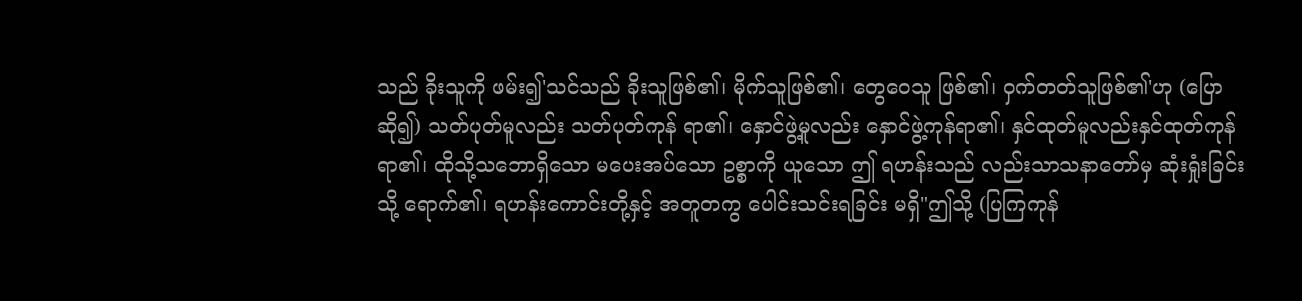သည် ခိုးသူကို ဖမ်း၍'သင်သည် ခိုးသူဖြစ်၏၊ မိုက်သူဖြစ်၏၊ တွေဝေသူ ဖြစ်၏၊ ဝှက်တတ်သူဖြစ်၏'ဟု (ပြောဆို၍) သတ်ပုတ်မူလည်း သတ်ပုတ်ကုန် ရာ၏၊ နှောင်ဖွဲ့မူလည်း နှောင်ဖွဲ့ကုန်ရာ၏၊ နှင်ထုတ်မူလည်းနှင်ထုတ်ကုန်ရာ၏၊ ထိုသို့သဘောရှိသော မပေးအပ်သော ဥစ္စာကို ယူသော ဤ ရဟန်းသည် လည်းသာသနာတော်မှ ဆုံးရှုံးခြင်းသို့ ရောက်၏၊ ရဟန်းကောင်းတို့နှင့် အတူတကွ ပေါင်းသင်းရခြင်း မရှိ"ဤသို့ (ပြကြကုန်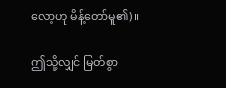လော့ဟု မိန့်တော်မူ၏)။

ဤသို့လျှင် မြတ်စွာ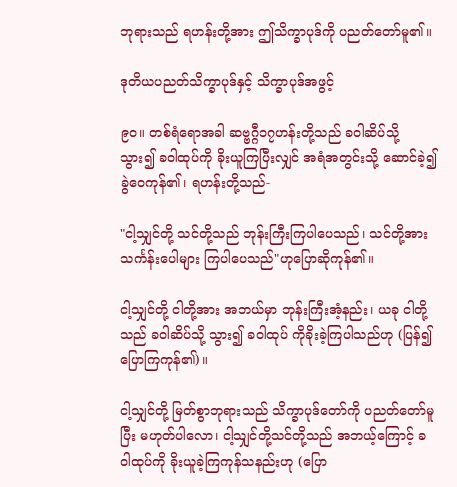ဘုရားသည် ရဟန်းတို့အား ဤသိက္ခာပုဒ်ကို ပညတ်တော်မူ၏။

ဒုတိယပညတ်သိက္ခာပုဒ်နှင့် သိက္ခာပုဒ်အဖွင့်

၉၀။ တစ်ရံရောအခါ ဆဗ္ဗဂ္ဂီ၁၇ဟန်းတို့သည် ခဝါဆိပ်သို့ သွား၍ ခဝါထုပ်ကို ခိုးယူကြပြီးလျှင် အရံအတွင်းသို့ ဆောင်ခဲ့၍ ခွဲဝေကုန်၏၊ ရဟန်းတို့သည်-

"ငါ့သျှင်တို့ သင်တို့သည် ဘုန်းကြီးကြပါပေသည်၊ သင်တို့အား သင်္ကန်းပေါများ ကြပါပေသည်"ဟုပြောဆိုကုန်၏။

ငါ့သျှင်တို့ ငါတို့အား အဘယ်မှာ ဘုန်းကြီးအံ့နည်း၊ ယခု ငါတို့သည် ခဝါဆိပ်သို့ သွား၍ ခဝါထုပ် ကိုခိုးခဲ့ကြပါသည်ဟု (ပြန်၍ ပြောကြကုန်၏)။

ငါ့သျှင်တို့ မြတ်စွာဘုရားသည် သိက္ခာပုဒ်တော်ကို ပညတ်တော်မူပြီး မဟုတ်ပါလော၊ ငါ့သျှင်တို့သင်တို့သည် အဘယ့်ကြောင့် ခဝါထုပ်ကို ခိုးယူခဲ့ကြကုန်သနည်းဟု (ပြော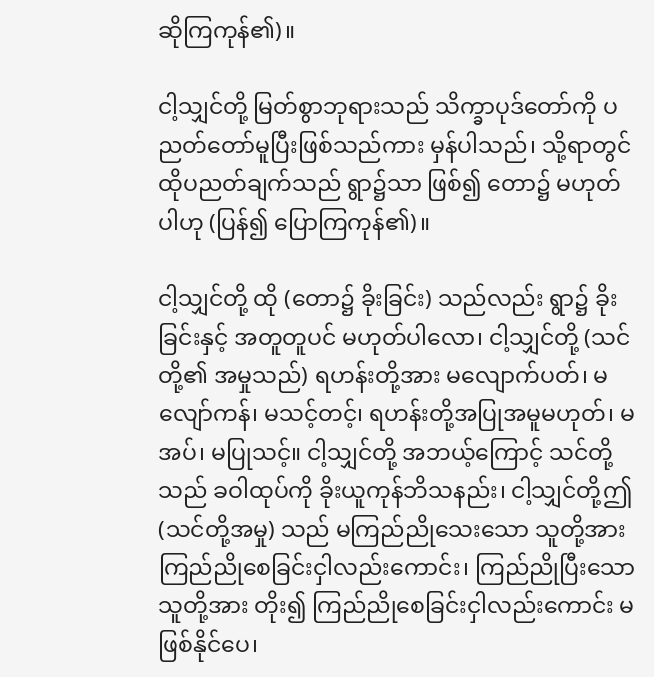ဆိုကြကုန်၏)။

ငါ့သျှင်တို့ မြတ်စွာဘုရားသည် သိက္ခာပုဒ်တော်ကို ပညတ်တော်မူပြီးဖြစ်သည်ကား မှန်ပါသည်၊ သို့ရာတွင်ထိုပညတ်ချက်သည် ရွာ၌သာ ဖြစ်၍ တော၌ မဟုတ်ပါဟု (ပြန်၍ ပြောကြကုန်၏)။

ငါ့သျှင်တို့ ထို (တော၌ ခိုးခြင်း) သည်လည်း ရွာ၌ ခိုးခြင်းနှင့် အတူတူပင် မဟုတ်ပါလော၊ ငါ့သျှင်တို့ (သင်တို့၏ အမှုသည်) ရဟန်းတို့အား မလျောက်ပတ်၊ မလျော်ကန်၊ မသင့်တင့်၊ ရဟန်းတို့အပြုအမူမဟုတ်၊ မအပ်၊ မပြုသင့်။ ငါ့သျှင်တို့ အဘယ့်ကြောင့် သင်တို့သည် ခဝါထုပ်ကို ခိုးယူကုန်ဘိသနည်း၊ ငါ့သျှင်တို့ဤ (သင်တို့အမှု) သည် မကြည်ညိုသေးသော သူတို့အား ကြည်ညိုစေခြင်းငှါလည်းကောင်း၊ ကြည်ညိုပြီးသော သူတို့အား တိုး၍ ကြည်ညိုစေခြင်းငှါလည်းကောင်း မဖြစ်နိုင်ပေ၊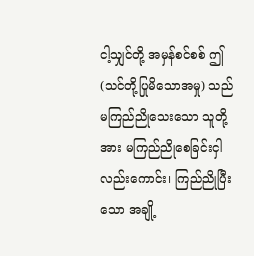ငါ့သျှင်တို့ အမှန်စင်စစ် ဤ (သင်တို့ပြုမိသောအမှု) သည် မကြည်ညိုသေးသော သူတို့အား မကြည်ညိုစေခြင်းငှါလည်းကောင်း၊ ကြည်ညိုပြီးသော အချို့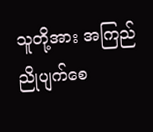သူတို့အား အကြည်ညိုပျက်စေ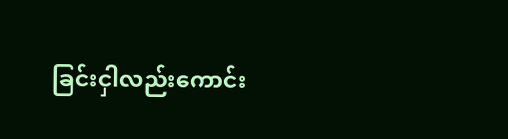ခြင်းငှါလည်းကောင်း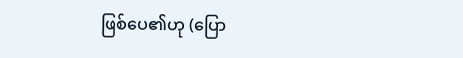ဖြစ်ပေ၏ဟု (ပြော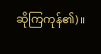ဆိုကြကုန်၏)။